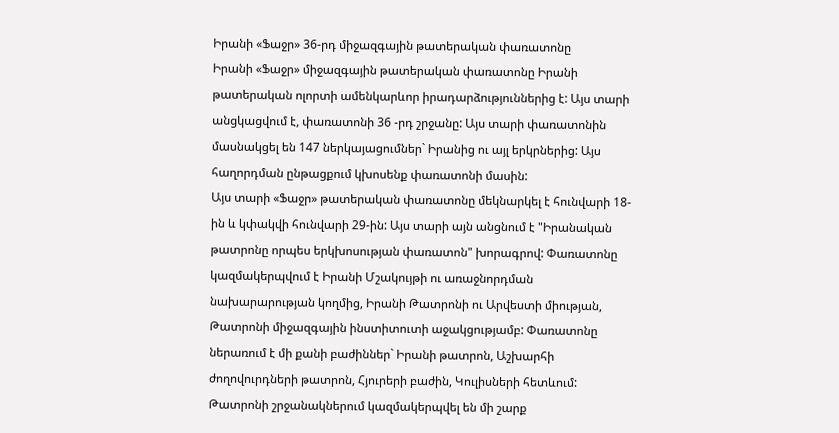Իրանի «Ֆաջր» 36-րդ միջազգային թատերական փառատոնը
Իրանի «Ֆաջր» միջազգային թատերական փառատոնը Իրանի թատերական ոլորտի ամենկարևոր իրադարձություններից է: Այս տարի անցկացվում է, փառատոնի 36 -րդ շրջանը: Այս տարի փառատոնին մասնակցել են 147 ներկայացումներ` Իրանից ու այլ երկրներից: Այս հաղորդման ընթացքում կխոսենք փառատոնի մասին:
Այս տարի «Ֆաջր» թատերական փառատոնը մեկնարկել է հունվարի 18-ին և կփակվի հունվարի 29-ին: Այս տարի այն անցնում է "Իրանական թատրոնը որպես երկխոսության փառատոն" խորագրով: Փառատոնը կազմակերպվում է Իրանի Մշակույթի ու առաջնորդման նախարարության կողմից, Իրանի Թատրոնի ու Արվեստի միության, Թատրոնի միջազգային ինստիտուտի աջակցությամբ: Փառատոնը ներառում է մի քանի բաժիններ` Իրանի թատրոն, Աշխարհի ժողովուրդների թատրոն, Հյուրերի բաժին, Կուլիսների հետևում: Թատրոնի շրջանակներում կազմակերպվել են մի շարք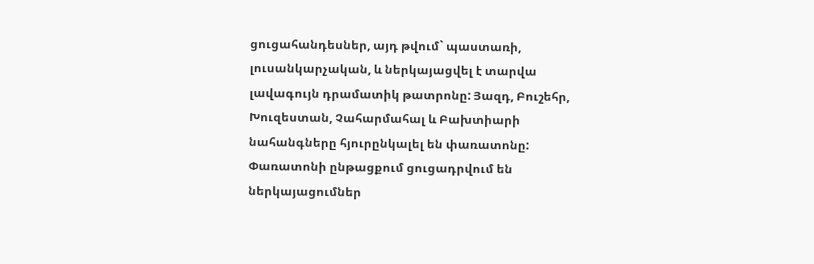ցուցահանդեսներ, այդ թվում` պաստառի, լուսանկարչական, և ներկայացվել է տարվա լավագույն դրամատիկ թատրոնը: Յազդ, Բուշեհր, Խուզեստան, Չահարմահալ և Բախտիարի նահանգները հյուրընկալել են փառատոնը:
Փառատոնի ընթացքում ցուցադրվում են ներկայացումներ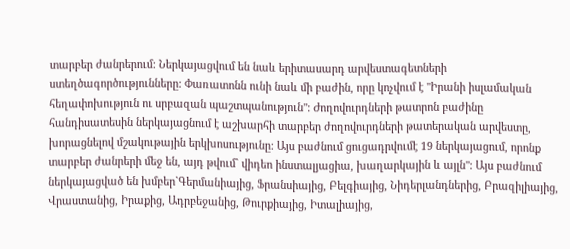տարբեր ժանրերում: Ներկայացվում են նաև երիտասարդ արվեստագետների ստեղծագործությունները: Փառատոնն ունի նաև մի բաժին, որը կոչվում է "Իրանի իսլամական հեղափոխություն ու սրբազան պաշտպանություն": Ժողովուրդների թատրոն բաժինը հանդիսատեսին ներկայացնում է աշխարհի տարբեր ժողովուրդների թատերական արվեստը, խորացնելով մշակութային երկխոսությունը: Այս բաժնում ցուցադրվումէ 19 ներկայացում, որոնք տարբեր ժանրերի մեջ են, այդ թվում` վիդեո ինստալյացիա, խաղարկային և այլն": Այս բաժնում ներկայացված են խմբեր`Գերմանիայից, Ֆրանսիայից, Բելգիայից, Նիդերլանդներից, Բրազիլիայից, Վրաստանից, Իրաքից, Ադրբեջանից, Թուրքիայից, Իտալիայից,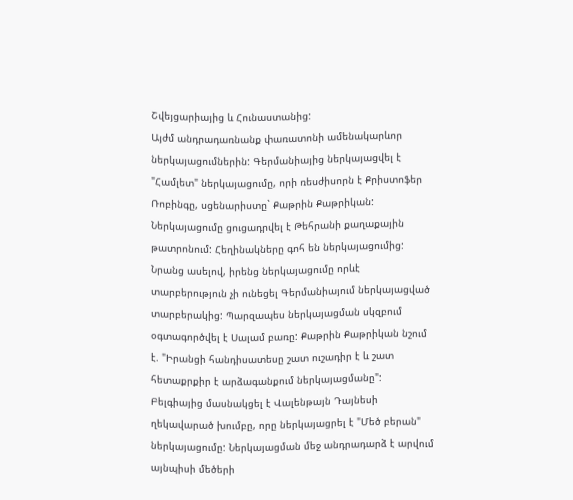Շվեյցարիայից և Հունաստանից:
Այժմ անդրադառնանք փառատոնի ամենակարևոր ներկայացումներին: Գերմանիայից ներկայացվել է "Համլետ" ներկայացումը, որի ռեսժիսորն է Քրիստոֆեր Ռոբինգը, սցենարիստը` Քաթրին Քաթրիկան: Ներկայացումը ցուցադրվել է Թեհրանի քաղաքային թատրոնում: Հեղինակները գոհ են ներկայացումից: Նրանց ասելով, իրենց ներկայացումը որևէ տարբերություն չի ունեցել Գերմանիայում ներկայացված տարբերակից: Պարզապես ներկայացման սկզբում օգտագործվել է Սալամ բառը: Քաթրին Քաթրիկան նշում է. "Իրանցի հանդիսատեսը շատ ուշադիր է և շատ հետաքրքիր է արձագանքում ներկայացմանը": Բելգիայից մասնակցել է Վալենթայն Դայնեսի ղեկավարած խումբը, որը ներկայացրել է "Մեծ բերան" ներկայացումը: Ներկայացման մեջ անդրադարձ է արվում այնպիսի մեծերի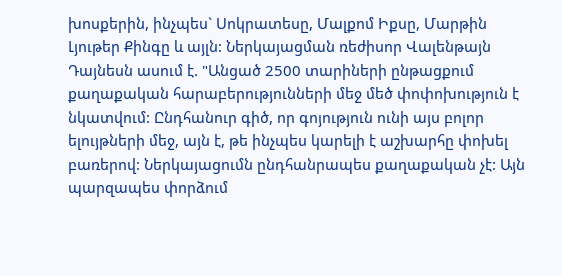խոսքերին, ինչպես` Սոկրատեսը, Մալքոմ Իքսը, Մարթին Լյութեր Քինգը և այլն: Ներկայացման ռեժիսոր Վալենթայն Դայնեսն ասում է. "Անցած 2500 տարիների ընթացքում քաղաքական հարաբերությունների մեջ մեծ փոփոխություն է նկատվում: Ընդհանուր գիծ, որ գոյություն ունի այս բոլոր ելույթների մեջ, այն է, թե ինչպես կարելի է աշխարհը փոխել բառերով: Ներկայացումն ընդհանրապես քաղաքական չէ: Այն պարզապես փորձում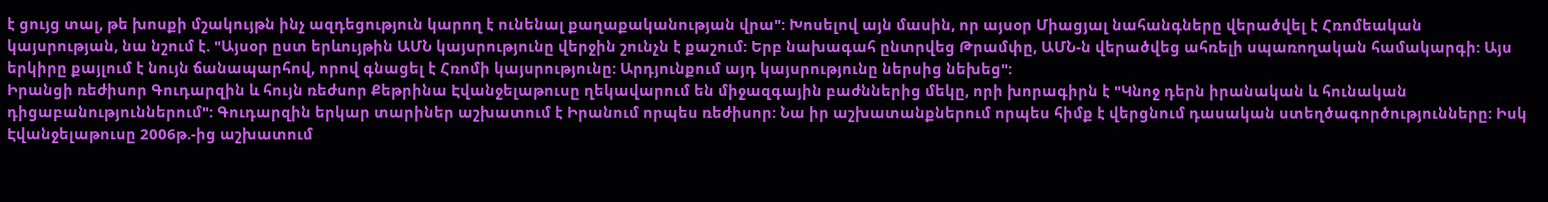է ցույց տալ, թե խոսքի մշակույթն ինչ ազդեցություն կարող է ունենալ քաղաքականության վրա": Խոսելով այն մասին, որ այսօր Միացյալ նահանգները վերածվել է Հռոմեական կայսրության, նա նշում է. "Այսօր ըստ երևույթին ԱՄՆ կայսրությունը վերջին շունչն է քաշում: Երբ նախագահ ընտրվեց Թրամփը, ԱՄՆ-ն վերածվեց ահռելի սպառողական համակարգի: Այս երկիրը քայլում է նույն ճանապարհով, որով գնացել է Հռոմի կայսրությունը: Արդյունքում այդ կայսրությունը ներսից նեխեց":
Իրանցի ռեժիսոր Գուդարզին և հույն ռեժսոր Քեթրինա Էվանջելաթուսը ղեկավարում են միջազգային բաժններից մեկը, որի խորագիրն է "Կնոջ դերն իրանական և հունական դիցաբանություններում": Գուդարզին երկար տարիներ աշխատում է Իրանում որպես ռեժիսոր: Նա իր աշխատանքներում որպես հիմք է վերցնում դասական ստեղծագործությունները: Իսկ Էվանջելաթուսը 2006թ.-ից աշխատում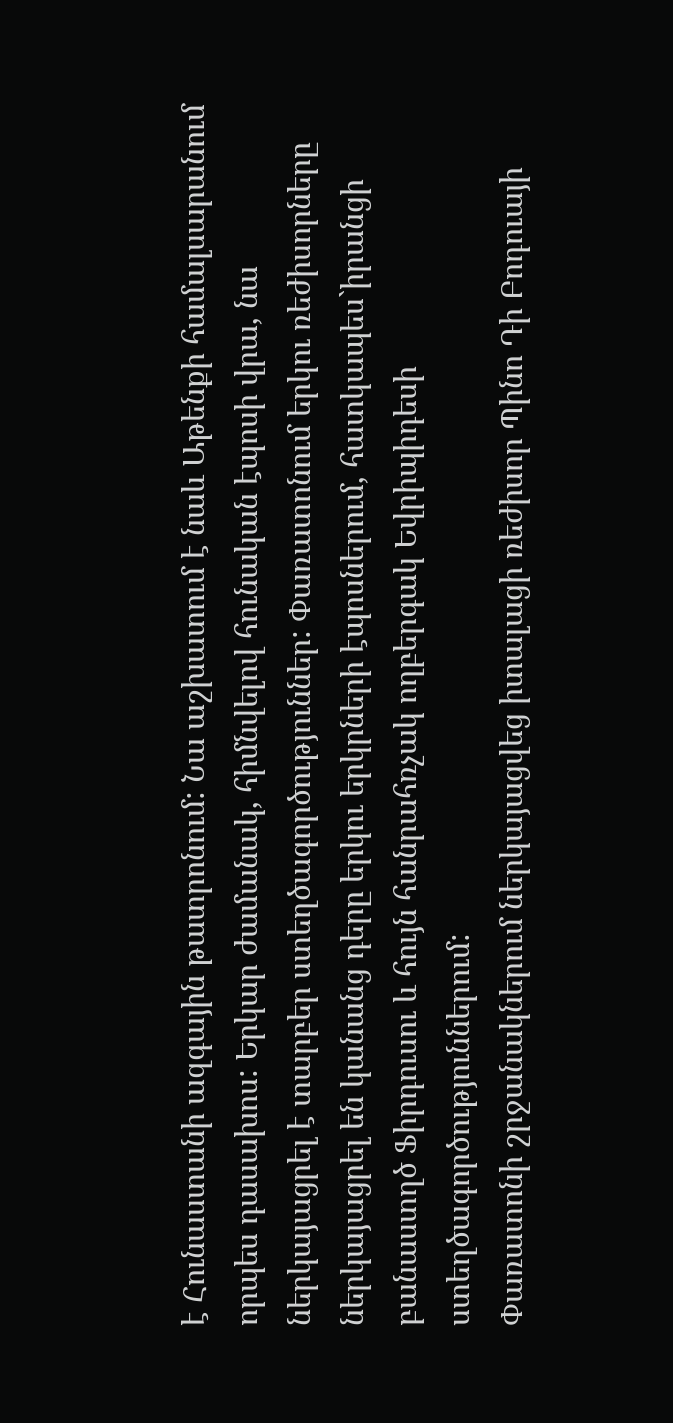է Հունաստանի ազգային թատրոնում: Նա աշխատում է նաև Աթենքի համալսարանում որպես դասախոս: Երկար ժամանակ, հիմնվելով հունական էպոսի վրա, նա ներկայացրել է տարբեր ստեղծագործություններ: Փառատոնում երկու ռեժիսորները ներկայացրել են կանանց դերը երկու երկրների էպոսներում, հատկապես`իրանցի բանաստղծ Ֆիրդուսու և հույն հանրահռչակ ողբերգակ Եվրիպիդեսի ստեղծագործություններում:
Փառատոնի շրջանակներում ներկայացվեց իտալացի ռեժիսոր Պինո Դի Բոդուայի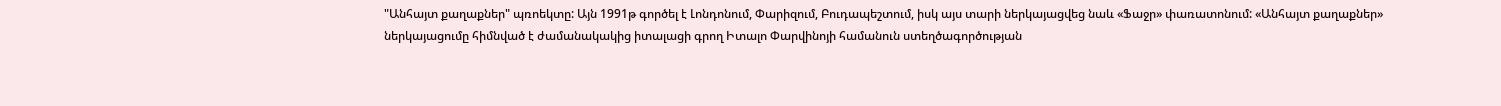"Անհայտ քաղաքներ" պռոեկտը: Այն 1991թ գործել է Լոնդոնում, Փարիզում, Բուդապեշտում, իսկ այս տարի ներկայացվեց նաև «Ֆաջր» փառատոնում: «Անհայտ քաղաքներ» ներկայացումը հիմնված է ժամանակակից իտալացի գրող Իտալո Փարվինոյի համանուն ստեղծագործության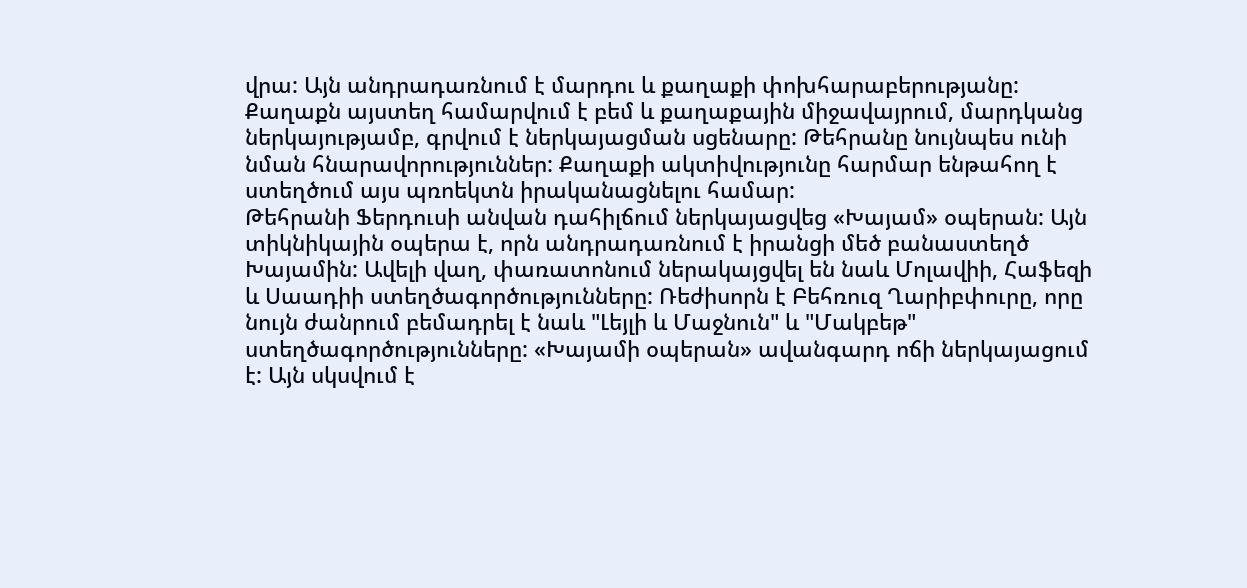վրա: Այն անդրադառնում է մարդու և քաղաքի փոխհարաբերությանը: Քաղաքն այստեղ համարվում է բեմ և քաղաքային միջավայրում, մարդկանց ներկայությամբ, գրվում է ներկայացման սցենարը: Թեհրանը նույնպես ունի նման հնարավորություններ: Քաղաքի ակտիվությունը հարմար ենթահող է ստեղծում այս պռոեկտն իրականացնելու համար:
Թեհրանի Ֆերդուսի անվան դահիլճում ներկայացվեց «Խայամ» օպերան: Այն տիկնիկային օպերա է, որն անդրադառնում է իրանցի մեծ բանաստեղծ Խայամին: Ավելի վաղ, փառատոնում ներակայցվել են նաև Մոլավիի, Հաֆեզի և Սաադիի ստեղծագործությունները: Ռեժիսորն է Բեհռուզ Ղարիբփուրը, որը նույն ժանրում բեմադրել է նաև "Լեյլի և Մաջնուն" և "Մակբեթ" ստեղծագործությունները: «Խայամի օպերան» ավանգարդ ոճի ներկայացում է: Այն սկսվում է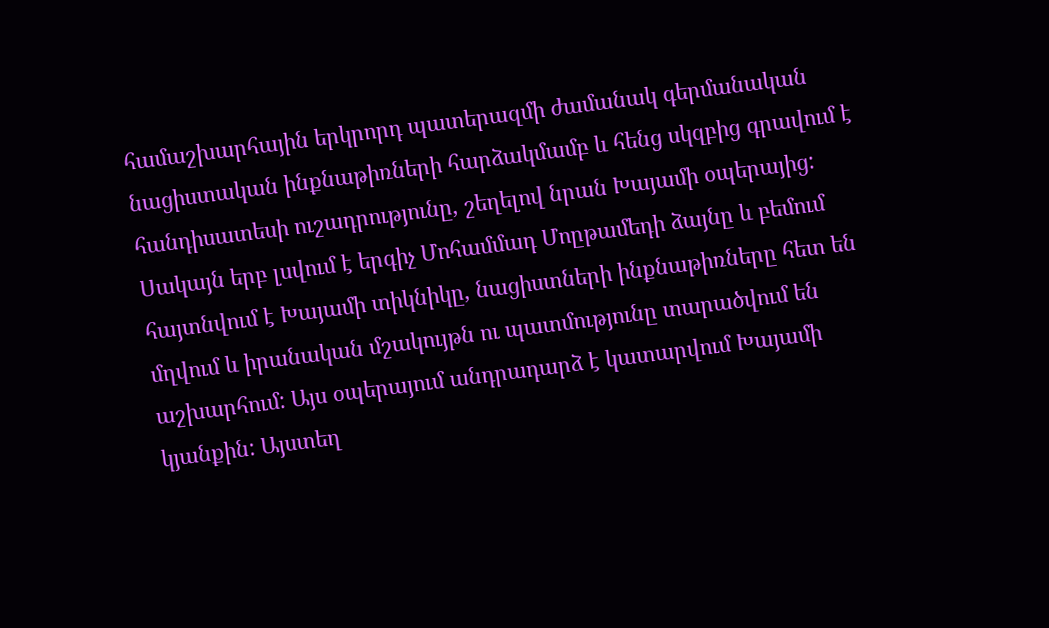համաշխարհային երկրորդ պատերազմի ժամանակ գերմանական նացիստական ինքնաթիռների հարձակմամբ և հենց սկզբից գրավում է հանդիսատեսի ուշադրությունը, շեղելով նրան Խայամի օպերայից: Սակայն երբ լսվում է երգիչ Մոհամմադ Մոըթամեդի ձայնը և բեմում հայտնվում է Խայամի տիկնիկը, նացիստների ինքնաթիռները հետ են մղվում և իրանական մշակույթն ու պատմությունը տարածվում են աշխարհում: Այս օպերայում անդրադարձ է կատարվում Խայամի կյանքին: Այստեղ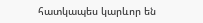հատկապես կարևոր են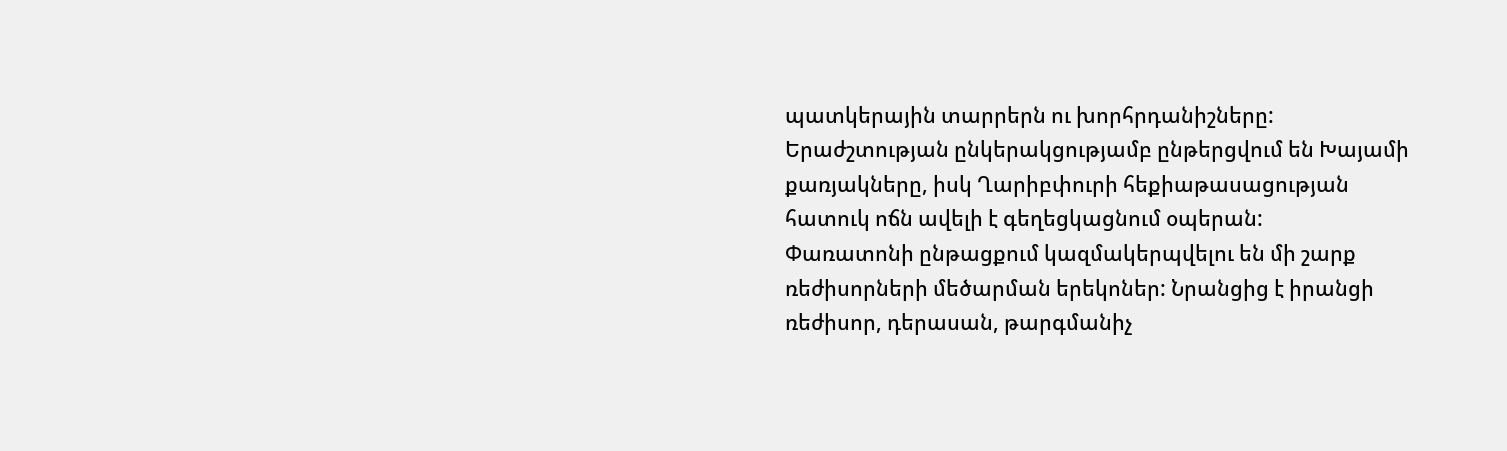պատկերային տարրերն ու խորհրդանիշները: Երաժշտության ընկերակցությամբ ընթերցվում են Խայամի քառյակները, իսկ Ղարիբփուրի հեքիաթասացության հատուկ ոճն ավելի է գեղեցկացնում օպերան:
Փառատոնի ընթացքում կազմակերպվելու են մի շարք ռեժիսորների մեծարման երեկոներ: Նրանցից է իրանցի ռեժիսոր, դերասան, թարգմանիչ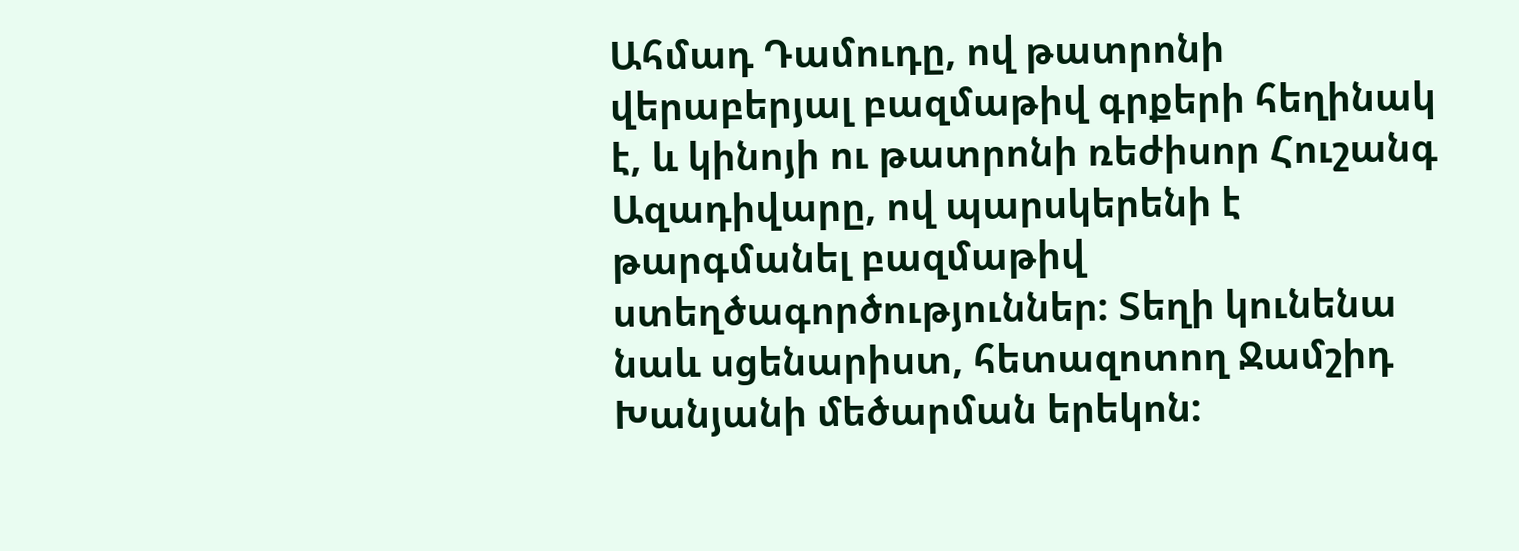Ահմադ Դամուդը, ով թատրոնի վերաբերյալ բազմաթիվ գրքերի հեղինակ է, և կինոյի ու թատրոնի ռեժիսոր Հուշանգ Ազադիվարը, ով պարսկերենի է թարգմանել բազմաթիվ ստեղծագործություններ: Տեղի կունենա նաև սցենարիստ, հետազոտող Ջամշիդ Խանյանի մեծարման երեկոն: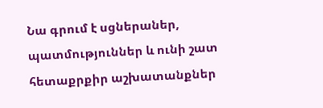Նա գրում է սցներաներ, պատմություններ և ունի շատ հետաքրքիր աշխատանքներ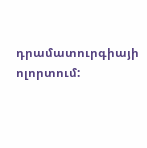դրամատուրգիայի ոլորտում: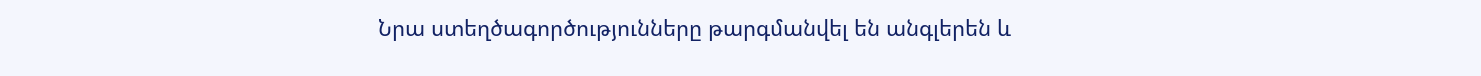Նրա ստեղծագործությունները թարգմանվել են անգլերեն և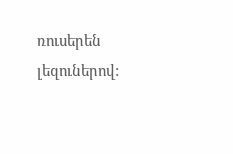ռուսերեն լեզուներով: